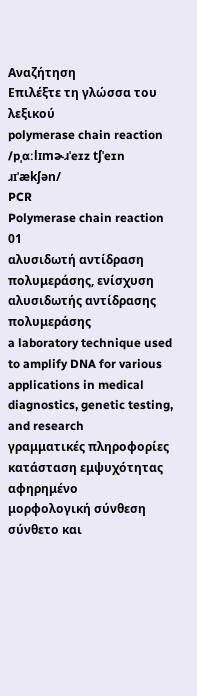Αναζήτηση
Επιλέξτε τη γλώσσα του λεξικού
polymerase chain reaction
/pˌɑːlɪmɚɹˈeɪz tʃˈeɪn ɹɪˈækʃən/
PCR
Polymerase chain reaction
01
αλυσιδωτή αντίδραση πολυμεράσης, ενίσχυση αλυσιδωτής αντίδρασης πολυμεράσης
a laboratory technique used to amplify DNA for various applications in medical diagnostics, genetic testing, and research
γραμματικές πληροφορίες
κατάσταση εμψυχότητας
αφηρημένο
μορφολογική σύνθεση
σύνθετο και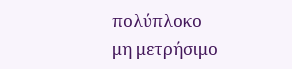πολύπλοκο
μη μετρήσιμο